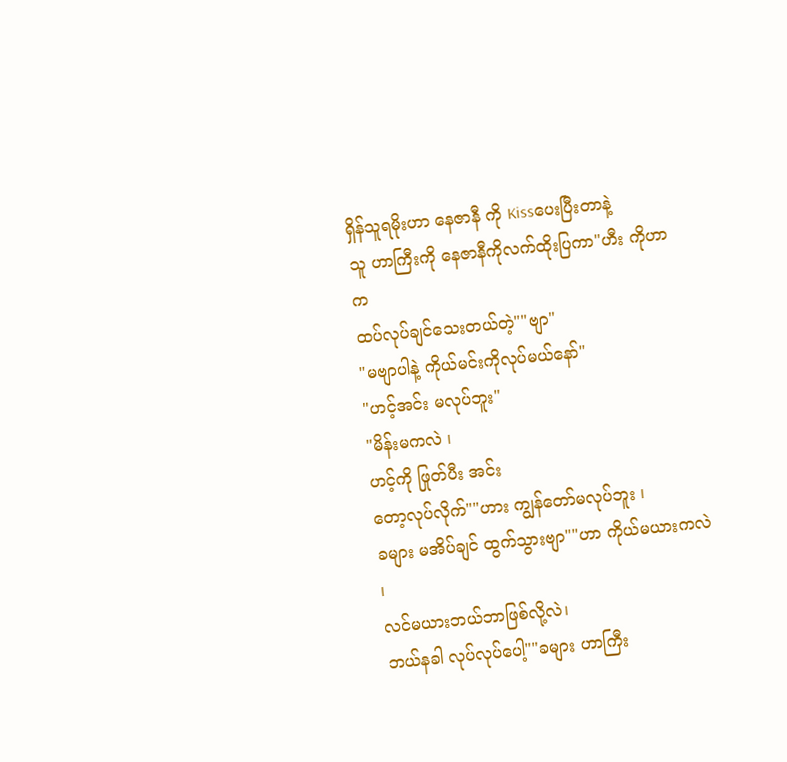ရှိန်သူရမိုးဟာ နေဇာနီ ကို Kissပေးပြီးတာနဲ့
သူ ဟာကြီးကို နေဇာနီကိုလက်ထိုးပြကာ"ဟီး ကိုဟာက
ထပ်လုပ်ချင်သေးတယ်တဲ့""ဗျာ"
"မဗျာပါနဲ့ ကိုယ်မင်းကိုလုပ်မယ်နော်"
"ဟင့်အင်း မလုပ်ဘူး"
"မိန်းမကလဲ ၊
ဟင့်ကို ဖြုတ်ပီး အင်း
တော့လုပ်လိုက်""ဟား ကျွန်တော်မလုပ်ဘူး ၊
ခများ မအိပ်ချင် ထွက်သွားဗျာ""ဟာ ကိုယ်မယားကလဲ ၊
လင်မယားဘယ်ဘာဖြစ်လို့လဲ၊
ဘယ်နခါ လုပ်လုပ်ပေါ့""ခများ ဟာကြီး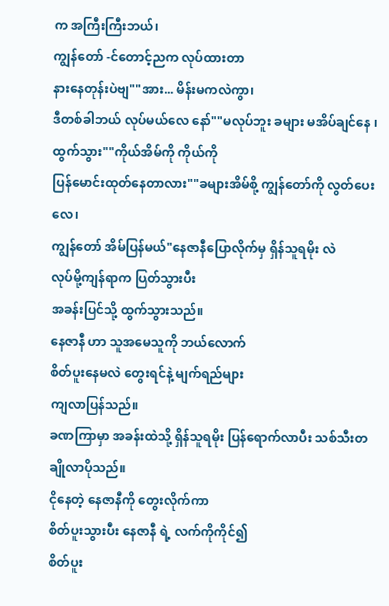က အကြီးကြီးဘယ်၊
ကျွန်တော် -င်တောင့်ညက လုပ်ထားတာ
နားနေတုန်းပဲဗျ""အား... မိန်းမကလဲကွာ၊
ဒီတစ်ခါဘယ် လုပ်မယ်လေ နော်""မလုပ်ဘူး ခများ မအိပ်ချင်နေ ၊
ထွက်သွား""ကိုယ်အိမ်ကို ကိုယ်ကို
ပြန်မောင်းထုတ်နေတာလား""ခများအိမ်စို့ ကျွန်တော်ကို လွတ်ပေးလေ၊
ကျွန်တော် အိမ်ပြန်မယ်"နေဇာနီပြောလိုက်မှ ရှိန်သူရမိုး လဲ
လုပ်မို့ကျန်ရာက ပြတ်သွားပီး
အခန်းပြင်သို့ ထွက်သွားသည်။
နေဇာနီ ဟာ သူအမေသူကို ဘယ်လောက်
စိတ်ပူးနေမလဲ တွေးရင်နဲ့ မျက်ရည်များ
ကျလာပြန်သည်။
ခဏကြာမှာ အခန်းထဲသို့ ရှိန်သူရမိုး ပြန်ရောက်လာပီး သစ်သီးတချိုလာပိုသည်။
ငိုနေတဲ့ နေဇာနီကို တွေးလိုက်ကာ
စိတ်ပူးသွားပီး နေဇာနီ ရဲ့ လက်ကိုကိုင်၍
စိတ်ပူး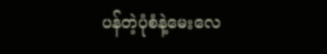ပန်တဲ့ပုံစံနဲ့မေးလေ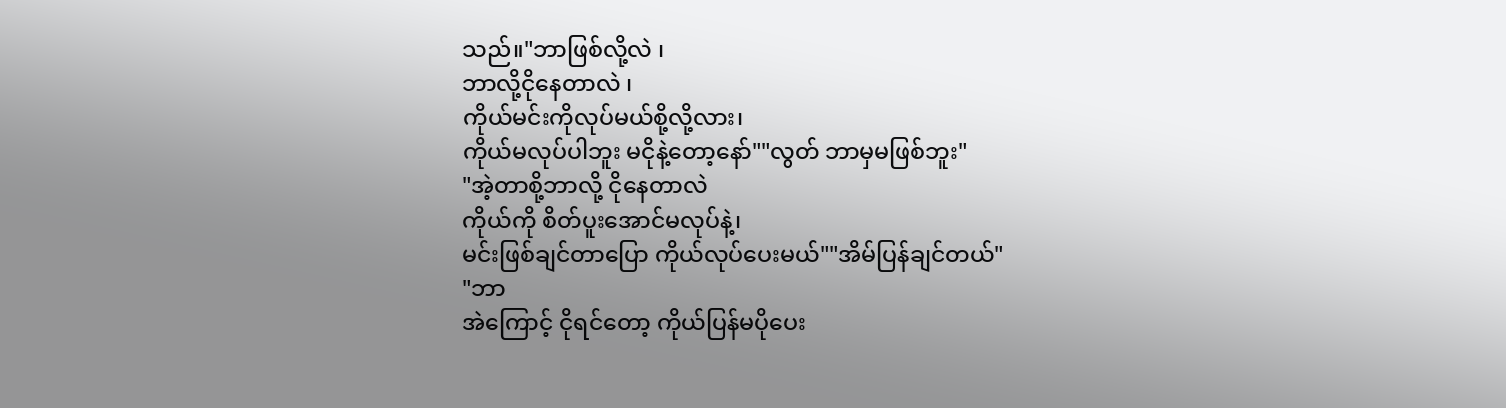သည်။"ဘာဖြစ်လို့လဲ ၊
ဘာလို့ငိုနေတာလဲ ၊
ကိုယ်မင်းကိုလုပ်မယ်စို့လို့လား၊
ကိုယ်မလုပ်ပါဘူး မငိုနဲ့တော့နော်""လွတ် ဘာမှမဖြစ်ဘူး"
"အဲ့တာစို့ဘာလို့ ငိုနေတာလဲ
ကိုယ်ကို စိတ်ပူးအောင်မလုပ်နဲ့၊
မင်းဖြစ်ချင်တာပြော ကိုယ်လုပ်ပေးမယ်""အိမ်ပြန်ချင်တယ်"
"ဘာ
အဲကြောင့် ငိုရင်တော့ ကိုယ်ပြန်မပိုပေး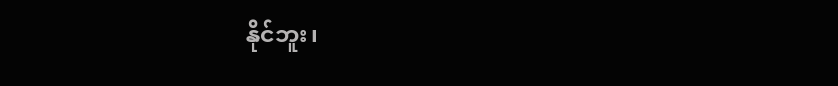နိုင်ဘူး၊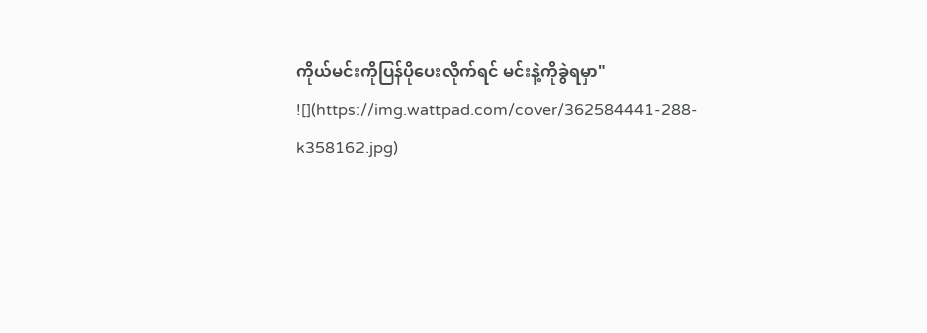ကိုယ်မင်းကိုပြန်ပိုပေးလိုက်ရင် မင်းနဲ့ကိုခွဲရမှာ"
![](https://img.wattpad.com/cover/362584441-288-k358162.jpg)